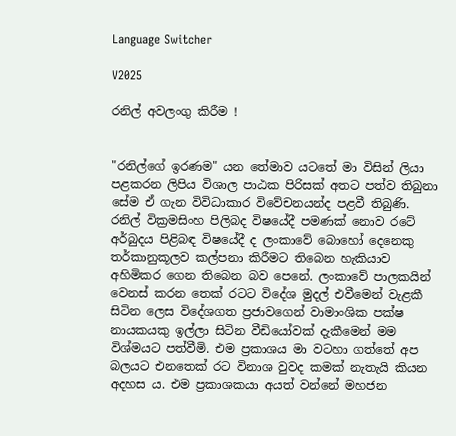Language Switcher

V2025

රනිල් අවලංගු කිරීම !


"රනිල්ගේ ඉරණම" යන තේමාව යටතේ මා විසින් ලියා පළකරන ලිපිය විශාල පාඨක පිරිසක් අතට පත්ව තිබුනා සේම ඒ ගැන විවිධාකාර විවේචනයන්ද පළවී තිබුණි. රනිල් වික්‍රමසිංහ පිලිබද විෂයේදී පමණක් නොව රටේ අර්බුදය පිළිබඳ විෂයේදී ද ලංකාවේ බොහෝ දෙනෙකු තර්කානුකූලව කල්පනා කිරීමට තිබෙන හැකියාව අහිමිකර ගෙන තිබෙන බව පෙනේ. ලංකාවේ පාලකයින් වෙනස් කරන තෙක් රටට විදේශ මුදල් එවීමෙන් වැළකී සිටින ලෙස විදේශගත ප්‍රජාවගෙන් වාමාංශික පක්ෂ නායකයකු ඉල්ලා සිටින වීඩියෝවක් දැකීමෙන් මම විශ්මයට පත්වීමි. එම ප්‍රකාශය මා වටහා ගත්තේ අප බලයට එනතෙක් රට විනාශ වුවද කමක් නැතැයි කියන අදහස ය. එම ප්‍රකාශකයා අයත් වන්නේ මහජන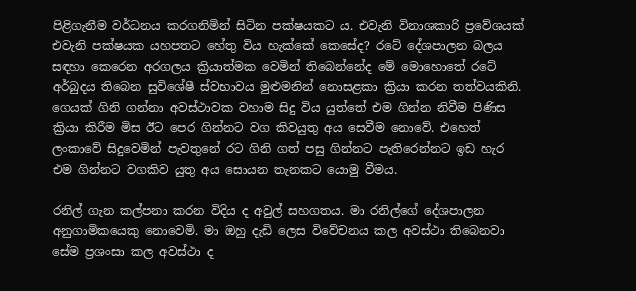පිළිගැනීම වර්ධනය කරගනිමින් සිටින පක්ෂයකට ය. එවැනි විනාශකාරි ප්‍රවේශයක්  එවැනි පක්ෂයක යහපතට හේතු විය හැක්කේ කෙසේද? රටේ දේශපාලන බලය සඳහා කෙරෙන අරගලය ක්‍රියාත්මක වෙමින් තිබෙන්නේද මේ මොහොතේ රටේ අර්බුදය තිබෙන සුවිශේෂී ස්වභාවය මුළුමනින් නොසළකා ක්‍රියා කරන තත්වයකිනි. ගෙයක් ගිනි ගන්නා අවස්ථාවක වහාම සිදු විය යුත්තේ එම ගින්න නිවීම පිණිස ක්‍රියා කිරීම මිස ඊට පෙර ගින්නට වග කිවයුතු අය සෙවීම නොවේ. එහෙත් ලංකාවේ සිදුවෙමින් පැවතුනේ රට ගිනි ගත් පසු ගින්නට පැතිරෙන්නට ඉඩ හැර එම ගින්නට වගකිව යුතු අය සොයන තැනකට යොමු වීමය.

රනිල් ගැන කල්පනා කරන විදිය ද අවුල් සහගතය. මා රනිල්ගේ දේශපාලන අනුගාමිකයෙකු නොවෙමි. මා ඔහු දැඩි ලෙස විවේචනය කල අවස්ථා තිබෙනවා සේම ප්‍රශංසා කල අවස්ථා ද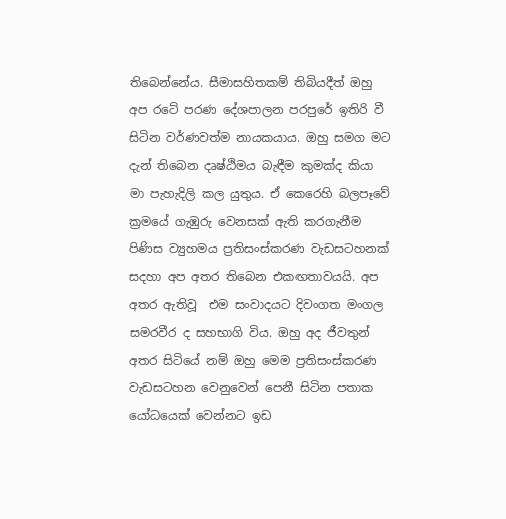තිබෙන්නේය. සීමාසහිතකම් තිබියදීත් ඔහු අප රටේ පරණ දේශපාලන පරපුරේ ඉතිරි වී සිටින වර්ණවත්ම නායකයාය. ඔහු සමග මට දැන් තිබෙන දෘෂ්ඨිමය බැඳීම කුමක්ද කියා මා පැහැදිලි කල යුතුය. ඒ කෙරෙහි බලපෑවේ ක්‍රමයේ ගැඹුරු වෙනසක් ඇති කරගැනීම පිණිස ව්‍යුහමය ප්‍රතිසංස්කරණ වැඩසටහනක් සදහා අප අතර තිබෙන එකඟතාවයයි. අප අතර ඇතිවූ  එම සංවාදයට දිවංගත මංගල සමරවීර ද සහභාගි විය. ඔහු අද ජීවතුන් අතර සිටියේ නම් ඔහු මෙම ප්‍රතිසංස්කරණ වැඩසටහන වෙනුවෙන් පෙනී සිටින පතාක යෝධයෙක් වෙන්නට ඉඩ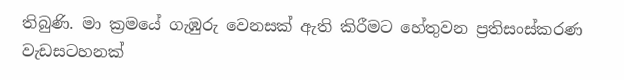තිබුණි. මා ක්‍රමයේ ගැඹුරු වෙනසක් ඇති කිරීමට හේතුවන ප්‍රතිසංස්කරණ වැඩසටහනක්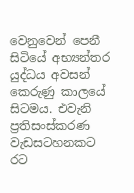වෙනුවෙන් පෙනී සිටියේ අභ්‍යන්තර යුද්ධය අවසන් කෙරුණු කාලයේ සිටමය. එවැනි ප්‍රතිසංස්කරණ වැඩසටහනකට රට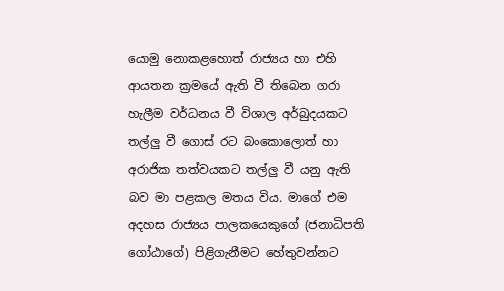යොමු නොකළහොත් රාජ්‍යය හා එහි ආයතන ක්‍රමයේ ඇති වී තිබෙන ගරා හැලීම වර්ධනය වී විශාල අර්බුදයකට තල්ලු වී ගොස් රට බංකොලොත් හා අරාජික තත්වයකට තල්ලු වී යනු ඇති බව මා පළකල මතය විය. මාගේ එම අදහස රාජ්‍යය පාලකයෙකුගේ (ජනාධිපති ගෝඨාගේ) පිළිගැනීමට හේතුවන්නට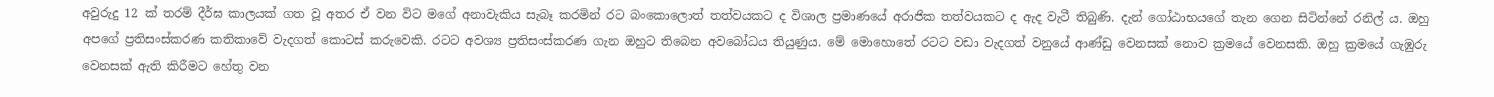අවුරුදු 12 ක් තරම් දීර්ඝ කාලයක් ගත වූ අතර ඒ වන විට මගේ අනාවැකිය සැබෑ කරමින් රට බංකොලොත් තත්වයකට ද විශාල ප්‍රමාණයේ අරාජික තත්වයකට ද ඇද වැටී තිබුණි. දැන් ගෝඨාභයගේ තැන ගෙන සිටින්නේ රනිල්‍ ය. ඔහු අපගේ ප්‍රතිසංස්කරණ කතිකාවේ වැදගත් කොටස් කරුවෙකි. රටට අවශ්‍ය ප්‍රතිසංස්කරණ ගැන ඔහුට තිබෙන අවබෝධය තියුණුය. මේ මොහොතේ රටට වඩා වැදගත් වනුයේ ආණ්ඩු වෙනසක් නොව ක්‍රමයේ වෙනසකි. ඔහු ක්‍රමයේ ගැඹුරු වෙනසක් ඇති කිරීමට හේතු වන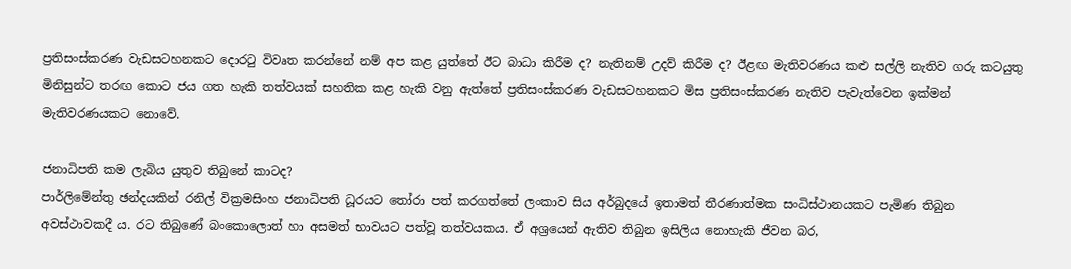ප්‍රතිසංස්කරණ වැඩසටහනකට දොරටු විවෘත කරන්නේ නම් අප කළ යුත්තේ ඊට බාධා කිරීම ද? නැතිනම් උදව් කිරීම ද? ඊළඟ මැතිවරණය කළු සල්ලි නැතිව ගරු කටයුතු මිනිසුන්ට තරඟ කොට ජය ගත හැකි තත්වයක් සහතික කළ හැකි වනු ඇත්තේ ප්‍රතිසංස්කරණ වැඩසටහනකට මිස ප්‍රතිසංස්කරණ නැතිව පැවැත්වෙන ඉක්මන් මැතිවරණයකට නොවේ.

ජනාධිපති කම ලැබිය යුතුව තිබුනේ කාටද?
පාර්ලිමේන්තු ඡන්දයකින් රනිල් වික්‍රමසිංහ ජනාධිපති ධූරයට තෝරා පත් කරගත්තේ ලංකාව සිය අර්බුදයේ ඉතාමත් තීරණාත්මක සංධිස්ථානයකට පැමිණ තිබුන අවස්ථාවකදී ය. රට තිබුණේ බංකොලොත් හා අසමත් භාවයට පත්වූ තත්වයකය. ඒ අශ්‍රයෙන් ඇතිව තිබුන ඉසිලිය නොහැකි ජීවන බර,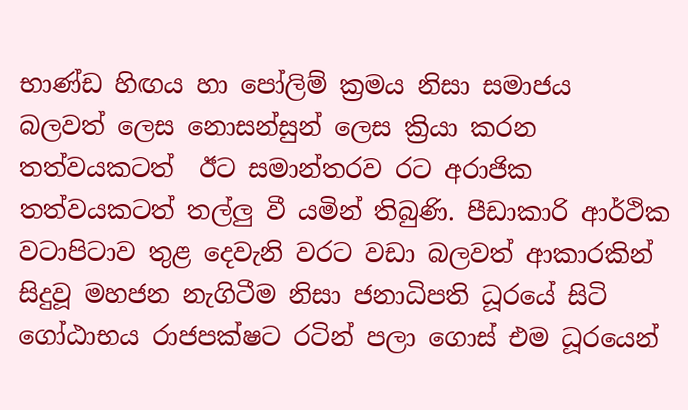භාණ්ඩ හිඟය හා පෝලිම් ක්‍රමය නිසා සමාජය  බලවත් ලෙස නොසන්සුන් ලෙස ක්‍රියා කරන තත්වයකටත්  ඊට සමාන්තරව රට අරාජික තත්වයකටත් තල්ලු වී යමින් තිබුණි. පීඩාකාරි ආර්ථික වටාපිටාව තුළ දෙවැනි වරට වඩා බලවත් ආකාරකින් සිදුවූ මහජන නැගිටීම නිසා ජනාධිපති ධූරයේ සිටි ගෝඨාභය රාජපක්ෂට රටින් පලා ගොස් එම ධූරයෙන්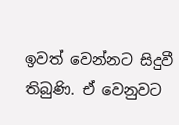ඉවත් වෙන්නට සිදුවී තිබුණි. ඒ වෙනුවට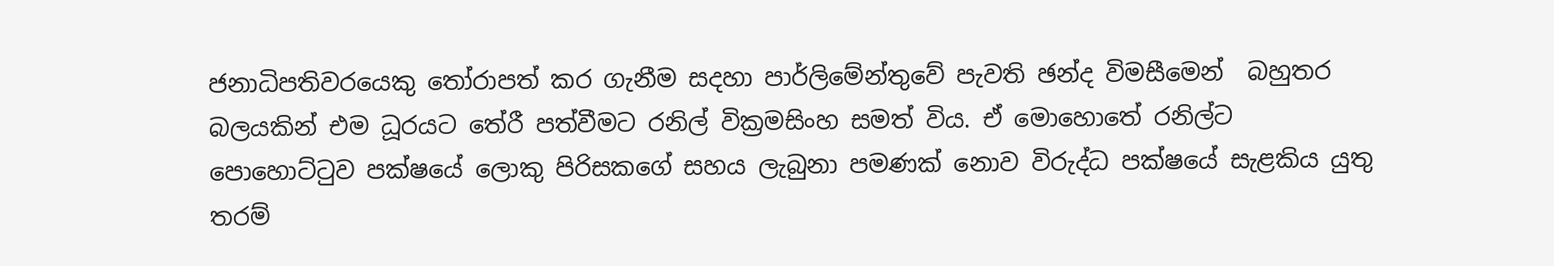ජනාධිපතිවරයෙකු තෝරාපත් කර ගැනීම සදහා පාර්ලිමේන්තුවේ පැවති ඡන්ද විමසීමෙන්  බහුතර බලයකින් එම ධූරයට තේරී පත්වීමට රනිල් වික්‍රමසිංහ සමත් විය. ඒ මොහොතේ රනිල්ට පොහොට්ටුව පක්ෂයේ ලොකු පිරිසකගේ සහය ලැබුනා පමණක් නොව විරුද්ධ පක්ෂයේ සැළකිය යුතු තරම්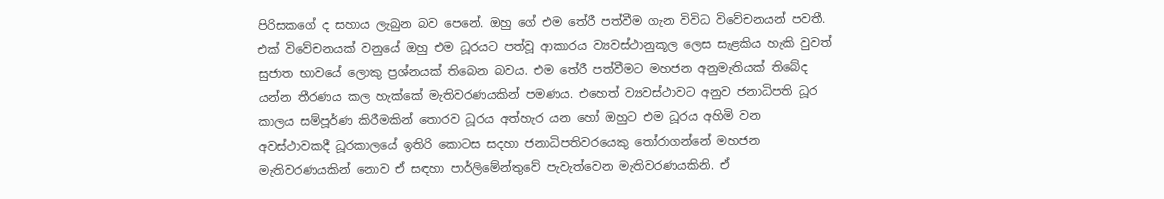පිරිසකගේ ද සහාය ලැබුන බව පෙනේ. ඔහු ගේ එම තේරී පත්වීම ගැන විවිධ විවේචනයන් පවතී. එක් විවේචනයක් වනුයේ ඔහු එම ධූරයට පත්වූ ආකාරය ව්‍යවස්ථානුකූල ලෙස සැළකිය හැකි වුවත් සුජාත භාවයේ ලොකු ප්‍රශ්නයක් තිබෙන බවය. එම තේරී පත්වීමට මහජන අනුමැතියක් තිබේද යන්න තීරණය කල හැක්කේ මැතිවරණයකින් පමණය. එහෙත් ව්‍යවස්ථාවට අනුව ජනාධිපති ධූර කාලය සම්පූර්ණ කිරීමකින් තොරව ධූරය අත්හැර යන හෝ ඔහුට එම ධූරය අහිමි වන අවස්ථාවකදී ධූරකාලයේ ඉතිරි කොටස සදහා ජනාධිපතිවරයෙකු තෝරාගන්නේ මහජන මැතිවරණයකින් නොව ඒ සඳහා පාර්ලිමේන්තුවේ පැවැත්වෙන මැතිවරණයකිනි. ඒ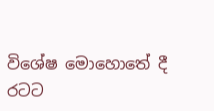විශේෂ මොහොතේ දී රටට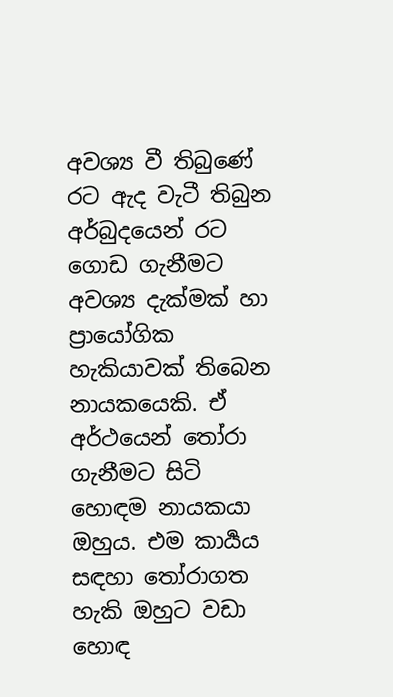අවශ්‍ය වී තිබුණේ රට ඇද වැටී තිබුන අර්බුදයෙන් රට ගොඩ ගැනීමට අවශ්‍ය දැක්මක් හා ප්‍රායෝගික හැකියාවක් තිබෙන නායකයෙකි. ඒ අර්ථයෙන් තෝරා ගැනීමට සිටි හොඳම නායකයා ඔහුය. එම කාර්‍යය සඳහා තෝරාගත හැකි ඔහුට වඩා හොඳ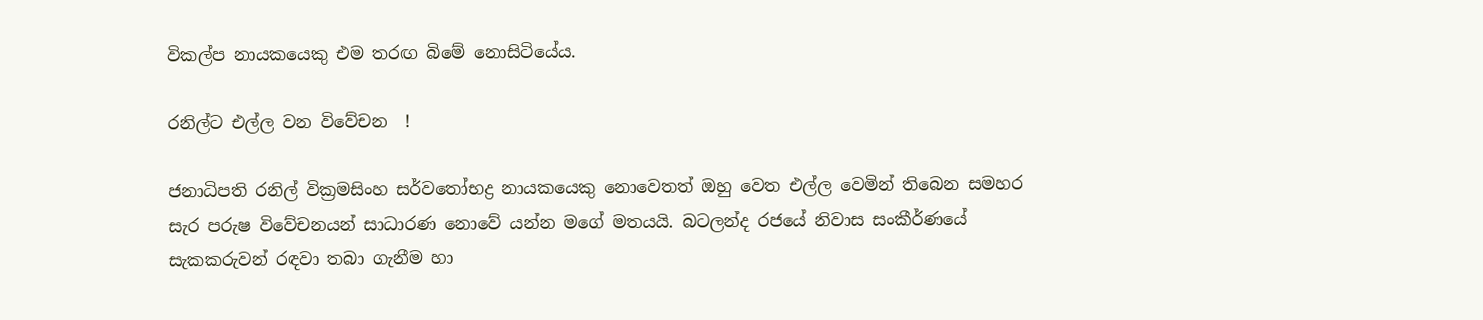විකල්ප නායකයෙකු එම තරඟ බිමේ නොසිටියේය.

රනිල්ට එල්ල වන විවේචන  !

ජනාධිපති රනිල් වික්‍රමසිංහ සර්වතෝභද්‍ර නායකයෙකු නොවෙතත් ඔහු වෙත එල්ල වෙමින් තිබෙන සමහර සැර පරුෂ විවේචනයන් සාධාරණ නොවේ යන්න මගේ මතයයි. බටලන්ද රජයේ නිවාස සංකීර්ණයේ සැකකරුවන් රඳවා තබා ගැනීම හා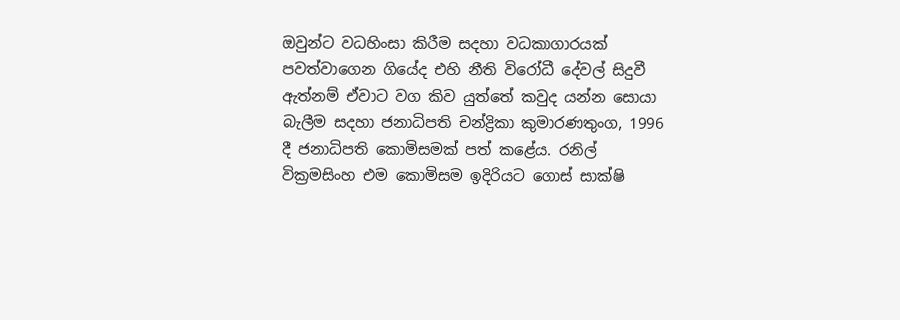ඔවුන්ට වධහිංසා කිරීම සදහා වධකාගාරයක් පවත්වාගෙන ගියේද එහි නීති විරෝධී දේවල් සිදුවී ඇත්නම් ඒවාට වග කිව යුත්තේ කවුද යන්න සොයා බැලීම සදහා ජනාධිපති චන්ද්‍රිකා කුමාරණතුංග, 1996 දී ජනාධිපති කොමිසමක් පත් කළේය. රනිල් වික්‍රමසිංහ එම කොමිසම ඉදිරියට ගොස් සාක්ෂි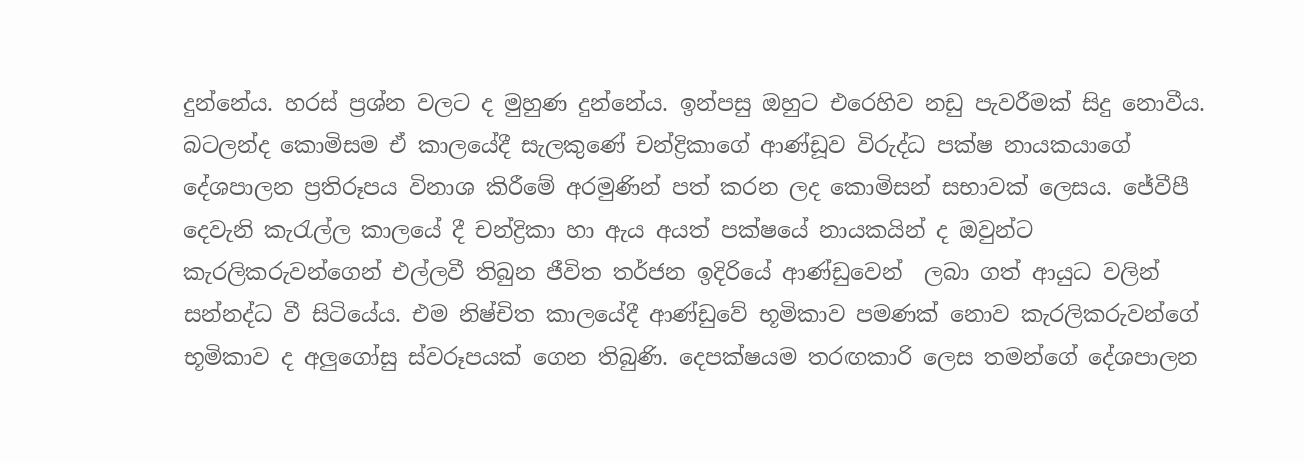දුන්නේය. හරස් ප්‍රශ්න වලට ද මුහුණ දුන්නේය. ඉන්පසු ඔහුට එරෙහිව නඩු පැවරීමක් සිදු නොවීය. බටලන්ද කොමිසම ඒ කාලයේදී සැලකුණේ චන්ද්‍රිකාගේ ආණ්ඩූව විරුද්ධ පක්ෂ නායකයාගේ දේශපාලන ප්‍රතිරූපය විනාශ කිරීමේ අරමුණින් පත් කරන ලද කොමිසන් සභාවක් ලෙසය. ජේවීපී දෙවැනි කැරැල්ල කාලයේ දී චන්ද්‍රිකා හා ඇය අයත් පක්ෂයේ නායකයින් ද ඔවුන්ට කැරලිකරුවන්ගෙන් එල්ලවී තිබුන ජීවිත තර්ජන ඉදිරියේ ආණ්ඩුවෙන්  ලබා ගත් ආයුධ වලින් සන්නද්ධ වී සිටියේය. එම නිෂ්චිත කාලයේදී ආණ්ඩුවේ භූමිකාව පමණක් නොව කැරලිකරුවන්ගේ භූමිකාව ද අලුගෝසු ස්වරූපයක් ගෙන තිබුණි. දෙපක්ෂයම තරඟකාරි ලෙස තමන්ගේ දේශපාලන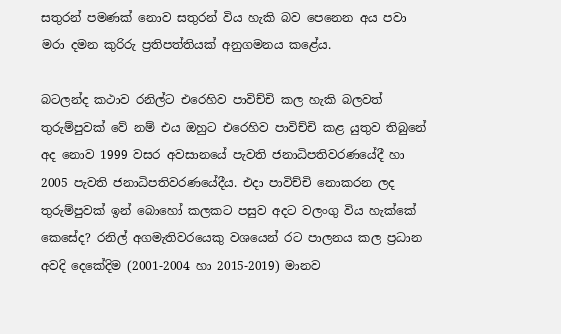සතුරන් පමණක් නොව සතුරන් විය හැකි බව පෙනෙන අය පවා මරා දමන කුරිරු ප්‍රතිපත්තියක් අනුගමනය කළේය.

බටලන්ද කථාව රනිල්ට එරෙහිව පාවිච්චි කල හැකි බලවත් තුරුම්පුවක් වේ නම් එය ඔහුට එරෙහිව පාවිච්චි කළ යුතුව තිබුනේ අද නොව 1999 වසර අවසානයේ පැවති ජනාධිපතිවරණයේදී හා 2005 පැවති ජනාධිපතිවරණයේදීය. එදා පාවිච්චි නොකරන ලද තුරුම්පුවක් ඉන් බොහෝ කලකට පසුව අදට වලංගු විය හැක්කේ කෙසේද? රනිල් අගමැතිවරයෙකු වශයෙන් රට පාලනය කල ප්‍රධාන අවදි දෙකේදිම (2001-2004 හා 2015-2019) මානව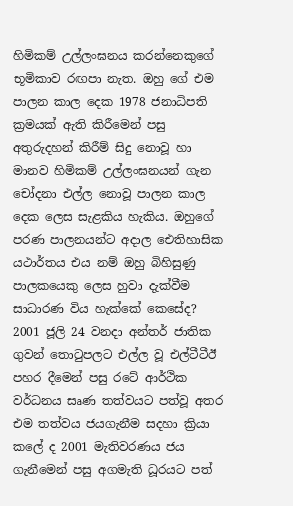හිමිකම් උල්ලංඝනය කරන්නෙකුගේ භූමිකාව රඟපා නැත. ඔහු ගේ එම පාලන කාල දෙක 1978 ජනාධිපති ක්‍රමයක් ඇති කිරීමෙන් පසු අතුරුදහන් කිරීම් සිදු නොවූ හා මානව හිමිකම් උල්ලංඝනයන් ගැන චෝදනා එල්ල නොවූ පාලන කාල දෙක ලෙස සැළකිය හැකිය. ඔහුගේ පරණ පාලනයන්ට අදාල ඓතිහාසික යථාර්තය එය නම් ඔහු බිහිසුණු පාලකයෙකු ලෙස හුවා දැක්වීම සාධාරණ විය හැක්කේ කෙසේද? 2001 ජූලි 24 වනදා අන්තර් ජාතික ගුවන් තොටුපලට එල්ල වූ එල්ටීටීඊ පහර දීමෙන් පසු රටේ ආර්ථික වර්ධනය සෘණ තත්වයට පත්වූ අතර එම තත්වය ජයගැනීම සදහා ක්‍රියා කලේ ද 2001 මැතිවරණය ජය ගැනීමෙන් පසු අගමැති ධූරයට පත්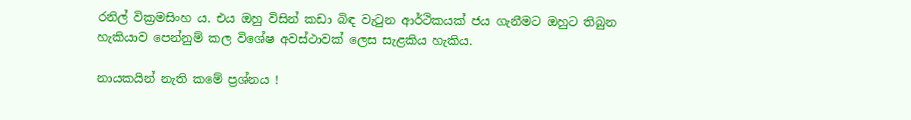රනිල් වික්‍රමසිංහ ය. එය ඔහු විසින් කඩා බිඳ වැටුන ආර්ථිකයක් ජය ගැනීමට ඔහුට තිබුන හැකියාව පෙන්නුම් කල විශේෂ අවස්ථාවක් ලෙස සැළකිය හැකිය.

නායකයින් නැති කමේ ප්‍රශ්නය !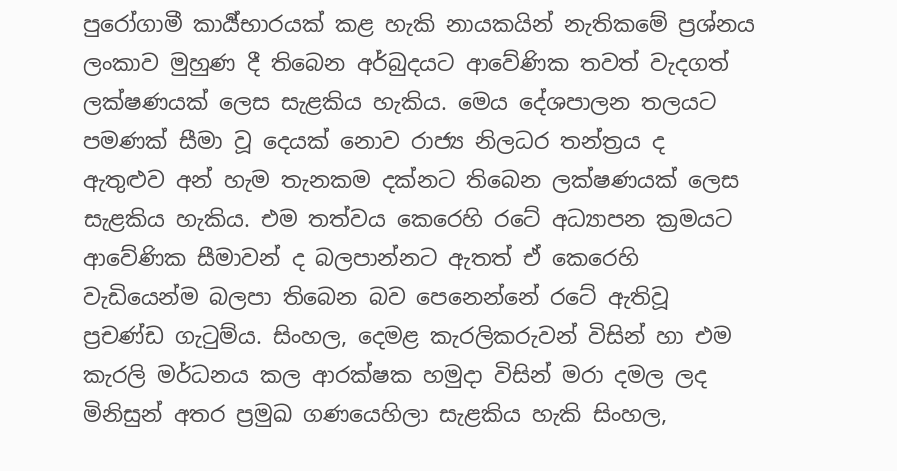පුරෝගාමී කාර්‍ය්භාරයක් කළ හැකි නායකයින් නැතිකමේ ප්‍රශ්නය ලංකාව මුහුණ දී තිබෙන අර්බුදයට ආවේණික තවත් වැදගත් ලක්ෂණයක් ලෙස සැළකිය හැකිය. මෙය දේශපාලන තලයට පමණක් සීමා වූ දෙයක් නොව රාජ්‍ය නිලධර තන්ත්‍රය ද ඇතුළුව අන් හැම තැනකම දක්නට තිබෙන ලක්ෂණයක් ලෙස සැළකිය හැකිය. එම තත්වය කෙරෙහි රටේ අධ්‍යාපන ක්‍රමයට ආවේණික සීමාවන් ද බලපාන්නට ඇතත් ඒ කෙරෙහි වැඩියෙන්ම බලපා තිබෙන බව පෙනෙන්නේ රටේ ඇතිවූ ප්‍රචණ්ඩ ගැටුම්ය. සිංහල, දෙමළ කැරලිකරුවන් විසින් හා එම කැරලි මර්ධනය කල ආරක්ෂක හමුදා විසින් මරා දමල ලද මිනිසුන් අතර ප්‍රමුඛ ගණයෙහිලා සැළකිය හැකි සිංහල,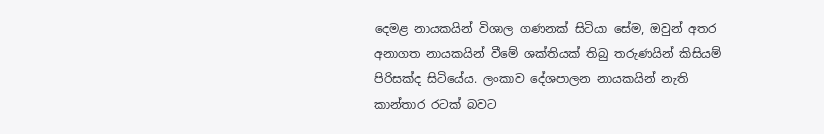දෙමළ නායකයින් විශාල ගණනක් සිටියා සේම, ඔවුන් අතර අනාගත නායකයින් වීමේ ශක්තියක් තිබු තරුණයින් කිසියම් පිරිසක්ද සිටියේය. ලංකාව දේශපාලන නායකයින් නැති කාන්තාර රටක් බවට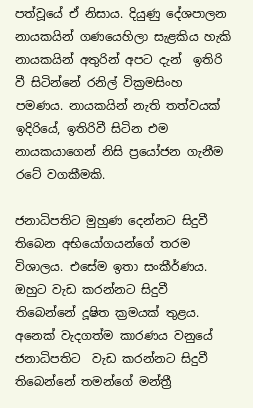පත්වූයේ ඒ නිසාය. දියුණු දේශපාලන නායකයින් ගණයෙහිලා සැළකිය හැකි නායකයින් අතුරින් අපට දැන්  ඉතිරි වී සිටින්නේ රනිල් වික්‍රමසිංහ පමණය. නායකයින් නැති තත්වයක් ඉදිරියේ, ඉතිරිවී සිටින එම නායකයාගෙන් නිසි ප්‍රයෝජන ගැනීම රටේ වගකීමකි.

ජනාධිපතිට මුහුණ දෙන්නට සිදුවී තිබෙන අභියෝගයන්ගේ තරම විශාලය. එසේම ඉතා සංකීර්ණය. ඔහුට වැඩ කරන්නට සිදුවී තිබෙන්නේ දූෂිත ක්‍රමයක් තුළය. අනෙක් වැදගත්ම කාරණය වනුයේ ජනාධිපතිට  වැඩ කරන්නට සිදුවී තිබෙන්නේ තමන්ගේ මන්ත්‍රී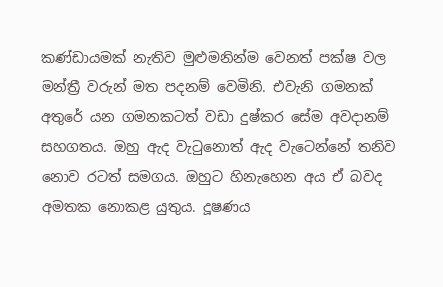කණ්ඩායමක් නැතිව මුළුමනින්ම වෙනත් පක්ෂ වල මන්ත්‍රී වරුන් මත පදනම් වෙමිනි. එවැනි ගමනක් අතුරේ යන ගමනකටත් වඩා දුෂ්කර සේම අවදානම් සහගතය. ඔහු ඇද වැටුනොත් ඇද වැටෙන්නේ තනිව නොව රටත් සමගය. ඔහුට හිනැහෙන අය ඒ බවද අමතක නොකළ යුතුය. දූෂණය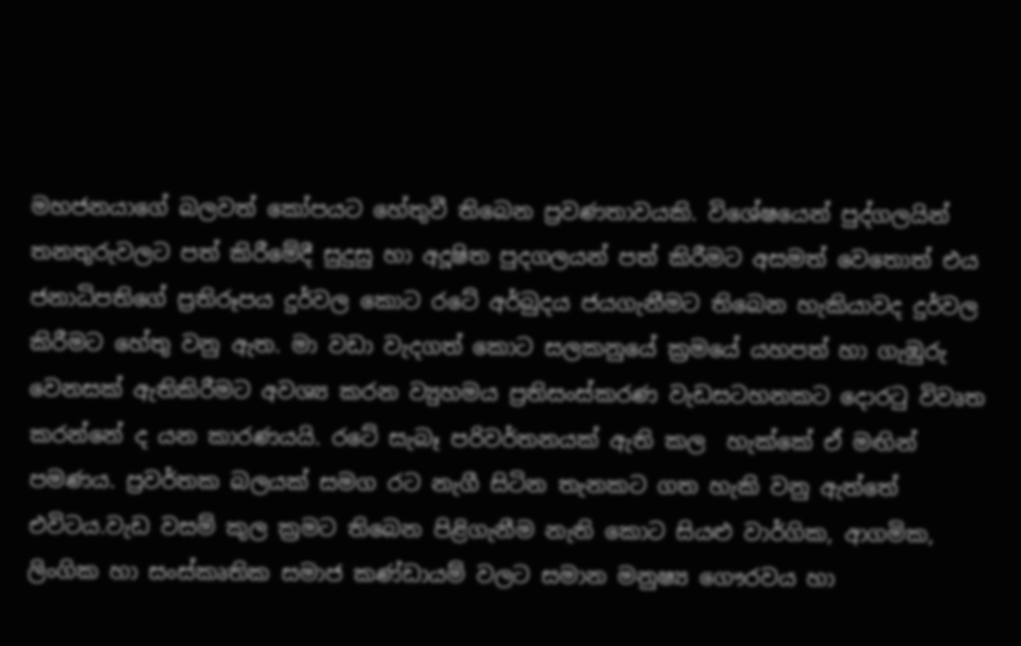මහජනයාගේ බලවත් කෝපයට හේතුවී තිබෙන ප්‍රවණතාවයකි. විශේෂයෙන් පුද්ගලයින් තනතුරුවලට පත් කිරීමේදී සුදුසු හා අදූෂිත පුදගලයන් පත් කිරීමට අසමත් වෙතොත් එය ජනාධිපතිගේ ප්‍රතිරූපය දුර්වල කොට රටේ අර්බුදය ජයගැනීමට තිබෙන හැකියාවද දුර්වල කිරීමට හේතු වනු ඇත. මා වඩා වැදගත් කොට සලකනුයේ ක්‍රමයේ යහපත් හා ගැඹුරු වෙනසක් ඇතිකිරීමට අවශ්‍ය කරන ව්‍යුහමය ප්‍රතිසංස්කරණ වැඩසටහනකට දොරටු විවෘත කරන්නේ ද යන කාරණයයි. රටේ සැබෑ පරිවර්තනයක් ඇති කල  හැක්කේ ඒ මඟින් පමණය. ප්‍රවර්තක බලයක් සමග රට නැගී සිටින තැනකට ගත හැකි වනු ඇත්තේ එවිටය.වැඩ වසම් කුල ක්‍රමට තිබෙන පිළිගැනීම නැති කොට සියළු වාර්ගික, ආගමික, ලිංගික හා සංස්කෘතික සමාජ කණ්ඩායම් වලට සමාන මනුෂ්‍ය ගෞරවය හා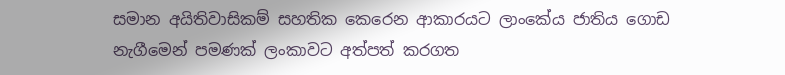සමාන අයිතිවාසිකම් සහතික කෙරෙන ආකාරයට ලාංකේය ජාතිය ගොඩ නැගීමෙන් පමණක් ලංකාවට අත්පත් කරගත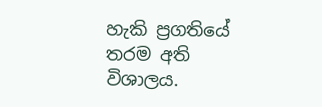හැකි ප්‍රගතියේ තරම අති විශාලය.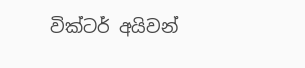වික්ටර් අයිවන්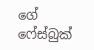ගේ ෆේස්බුක්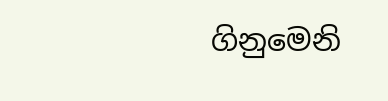ගිනුමෙනි